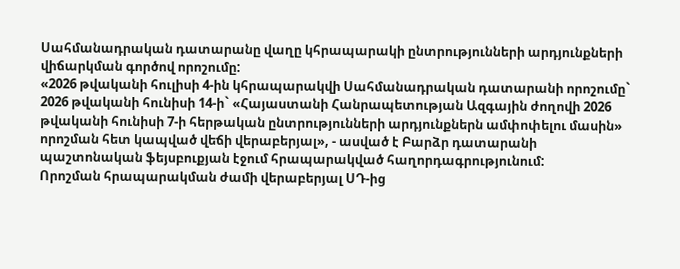Սահմանադրական դատարանը վաղը կհրապարակի ընտրությունների արդյունքների վիճարկման գործով որոշումը:
«2026 թվականի հուլիսի 4-ին կհրապարակվի Սահմանադրական դատարանի որոշումը` 2026 թվականի հունիսի 14-ի` «Հայաստանի Հանրապետության Ազգային ժողովի 2026 թվականի հունիսի 7-ի հերթական ընտրությունների արդյունքներն ամփոփելու մասին» որոշման հետ կապված վեճի վերաբերյալ», - ասված է Բարձր դատարանի պաշտոնական ֆեյսբուքյան էջում հրապարակված հաղորդագրությունում:
Որոշման հրապարակման ժամի վերաբերյալ ՍԴ-ից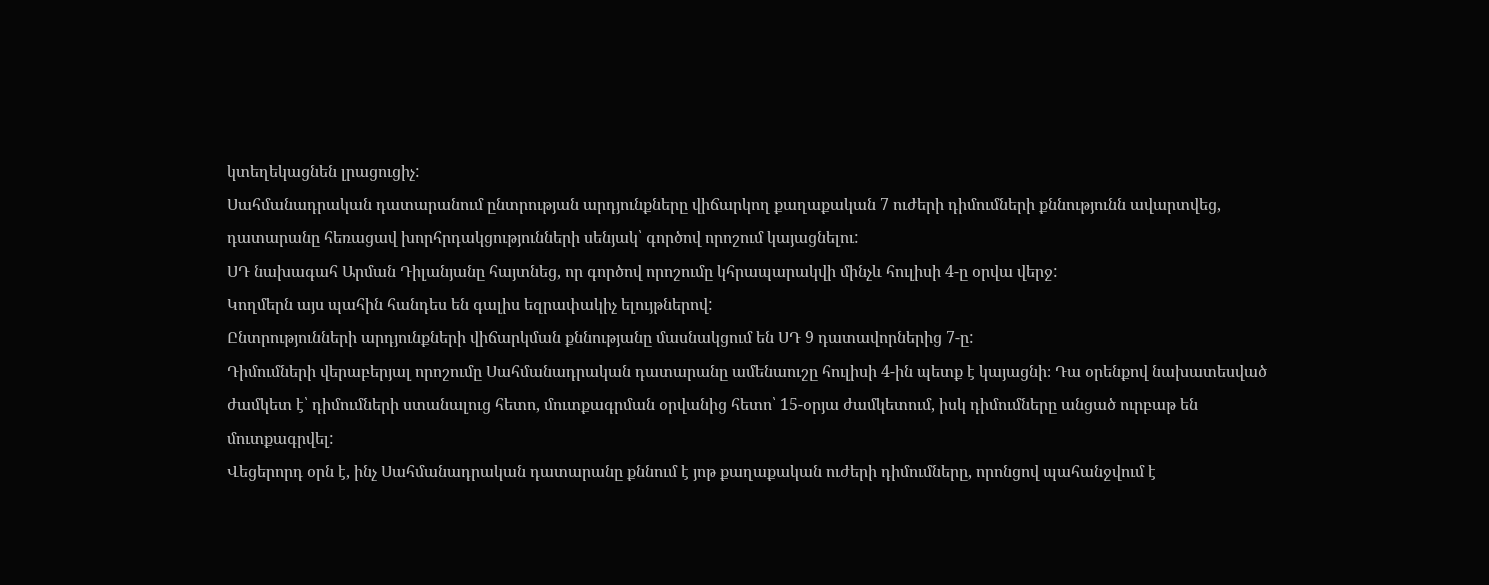կտեղեկացնեն լրացուցիչ:
Սահմանադրական դատարանում ընտրության արդյունքները վիճարկող քաղաքական 7 ուժերի դիմումների քննությունն ավարտվեց, դատարանը հեռացավ խորհրդակցությունների սենյակ՝ գործով որոշում կայացնելու:
ՍԴ նախագահ Արման Դիլանյանը հայտնեց, որ գործով որոշումը կհրապարակվի մինչև հուլիսի 4-ը օրվա վերջ:
Կողմերն այս պահին հանդես են գալիս եզրափակիչ ելույթներով:
Ընտրությունների արդյունքների վիճարկման քննությանը մասնակցում են ՍԴ 9 դատավորներից 7-ը:
Դիմումների վերաբերյալ որոշումը Սահմանադրական դատարանը ամենաուշը հուլիսի 4-ին պետք է կայացնի։ Դա օրենքով նախատեսված ժամկետ է՝ դիմումների ստանալուց հետո, մուտքագրման օրվանից հետո՝ 15-օրյա ժամկետում, իսկ դիմումները անցած ուրբաթ են մուտքագրվել:
Վեցերորդ օրն է, ինչ Սահմանադրական դատարանը քննում է յոթ քաղաքական ուժերի դիմումները, որոնցով պահանջվում է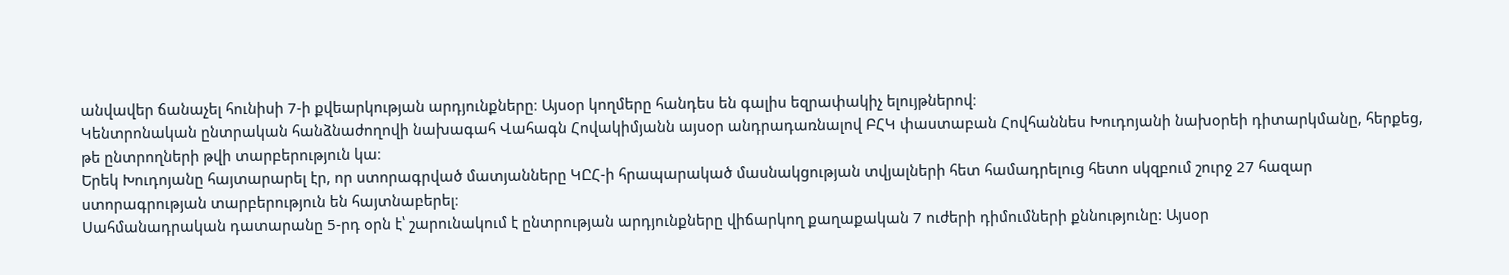անվավեր ճանաչել հունիսի 7-ի քվեարկության արդյունքները։ Այսօր կողմերը հանդես են գալիս եզրափակիչ ելույթներով։
Կենտրոնական ընտրական հանձնաժողովի նախագահ Վահագն Հովակիմյանն այսօր անդրադառնալով ԲՀԿ փաստաբան Հովհաննես Խուդոյանի նախօրեի դիտարկմանը, հերքեց, թե ընտրողների թվի տարբերություն կա։
Երեկ Խուդոյանը հայտարարել էր, որ ստորագրված մատյանները ԿԸՀ-ի հրապարակած մասնակցության տվյալների հետ համադրելուց հետո սկզբում շուրջ 27 հազար ստորագրության տարբերություն են հայտնաբերել։
Սահմանադրական դատարանը 5-րդ օրն է՝ շարունակում է ընտրության արդյունքները վիճարկող քաղաքական 7 ուժերի դիմումների քննությունը: Այսօր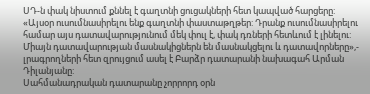ՍԴ-ն փակ նիստում քննել է գաղտնի ցուցակների հետ կապված հարցերը:
«Այսօր ուսումնասիրելու ենք գաղտնի փաստաթղթեր: Դրանք ուսումնասիրելու համար այս դատավարությունում մեկ փուլ է, փակ դռների հետևում է լինելու: Միայն դատավարության մասնակիցներն են մասնակցելու և դատավորները»,- լրագրողների հետ զրույցում ասել է Բարձր դատարանի նախագահ Արման Դիլանյանը:
Սահմանադրական դատարանը չորրորդ օրն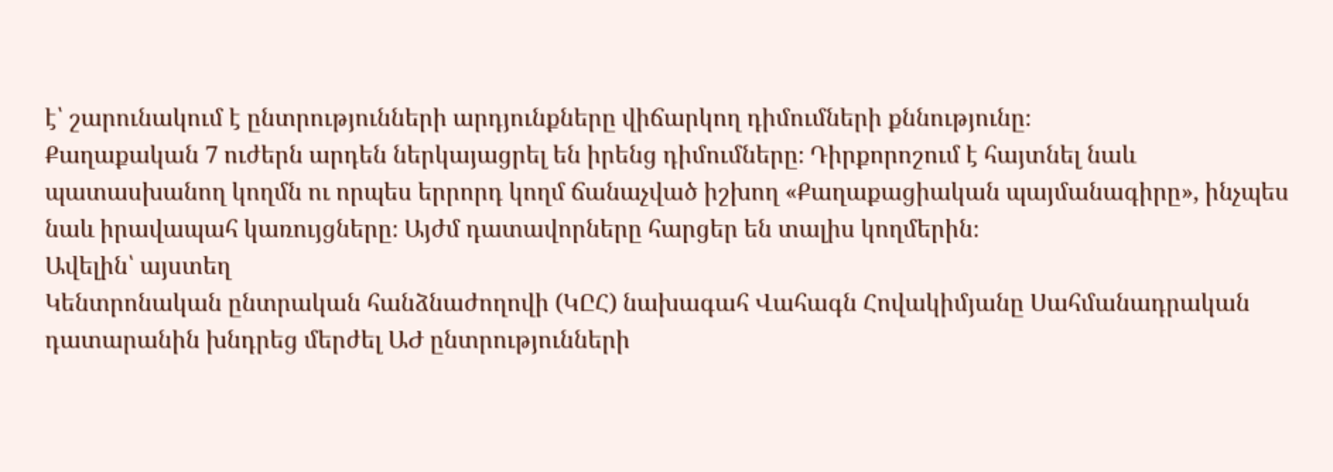է՝ շարունակում է ընտրությունների արդյունքները վիճարկող դիմումների քննությունը։
Քաղաքական 7 ուժերն արդեն ներկայացրել են իրենց դիմումները։ Դիրքորոշում է հայտնել նաև պատասխանող կողմն ու որպես երրորդ կողմ ճանաչված իշխող «Քաղաքացիական պայմանագիրը», ինչպես նաև իրավապահ կառույցները։ Այժմ դատավորները հարցեր են տալիս կողմերին։
Ավելին՝ այստեղ
Կենտրոնական ընտրական հանձնաժողովի (ԿԸՀ) նախագահ Վահագն Հովակիմյանը Սահմանադրական դատարանին խնդրեց մերժել ԱԺ ընտրությունների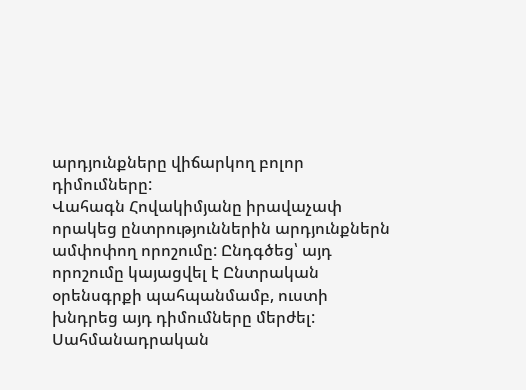արդյունքները վիճարկող բոլոր դիմումները:
Վահագն Հովակիմյանը իրավաչափ որակեց ընտրություններին արդյունքներն ամփոփող որոշումը: Ընդգծեց՝ այդ որոշումը կայացվել է Ընտրական օրենսգրքի պահպանմամբ, ուստի խնդրեց այդ դիմումները մերժել:
Սահմանադրական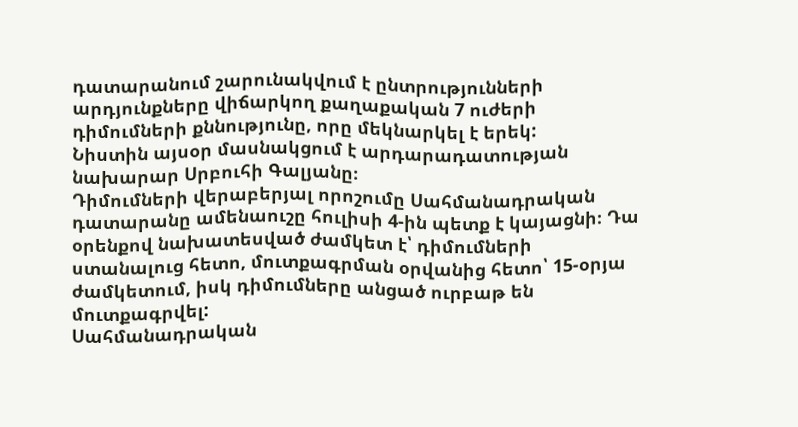դատարանում շարունակվում է ընտրությունների արդյունքները վիճարկող քաղաքական 7 ուժերի դիմումների քննությունը, որը մեկնարկել է երեկ:
Նիստին այսօր մասնակցում է արդարադատության նախարար Սրբուհի Գալյանը։
Դիմումների վերաբերյալ որոշումը Սահմանադրական դատարանը ամենաուշը հուլիսի 4-ին պետք է կայացնի։ Դա օրենքով նախատեսված ժամկետ է՝ դիմումների ստանալուց հետո, մուտքագրման օրվանից հետո՝ 15-օրյա ժամկետում, իսկ դիմումները անցած ուրբաթ են մուտքագրվել:
Սահմանադրական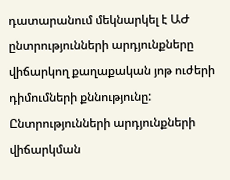դատարանում մեկնարկել է ԱԺ ընտրությունների արդյունքները վիճարկող քաղաքական յոթ ուժերի դիմումների քննությունը:
Ընտրությունների արդյունքների վիճարկման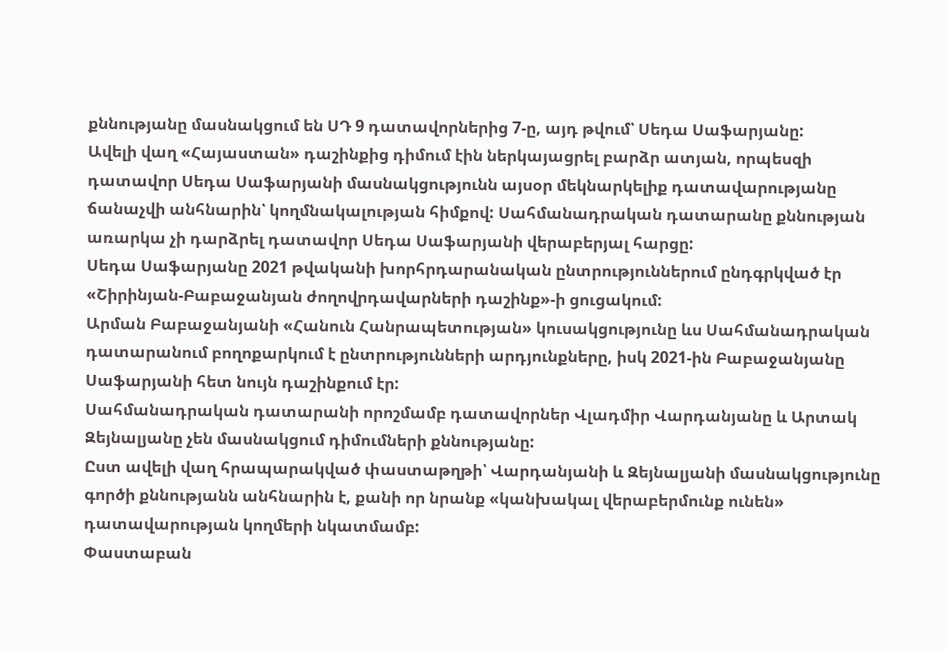քննությանը մասնակցում են ՍԴ 9 դատավորներից 7-ը, այդ թվում՝ Սեդա Սաֆարյանը:
Ավելի վաղ «Հայաստան» դաշինքից դիմում էին ներկայացրել բարձր ատյան, որպեսզի դատավոր Սեդա Սաֆարյանի մասնակցությունն այսօր մեկնարկելիք դատավարությանը ճանաչվի անհնարին՝ կողմնակալության հիմքով: Սահմանադրական դատարանը քննության առարկա չի դարձրել դատավոր Սեդա Սաֆարյանի վերաբերյալ հարցը:
Սեդա Սաֆարյանը 2021 թվականի խորհրդարանական ընտրություններում ընդգրկված էր «Շիրինյան-Բաբաջանյան ժողովրդավարների դաշինք»-ի ցուցակում:
Արման Բաբաջանյանի «Հանուն Հանրապետության» կուսակցությունը ևս Սահմանադրական դատարանում բողոքարկում է ընտրությունների արդյունքները, իսկ 2021-ին Բաբաջանյանը Սաֆարյանի հետ նույն դաշինքում էր:
Սահմանադրական դատարանի որոշմամբ դատավորներ Վլադմիր Վարդանյանը և Արտակ Զեյնալյանը չեն մասնակցում դիմումների քննությանը:
Ըստ ավելի վաղ հրապարակված փաստաթղթի՝ Վարդանյանի և Զեյնալյանի մասնակցությունը գործի քննությանն անհնարին է, քանի որ նրանք «կանխակալ վերաբերմունք ունեն» դատավարության կողմերի նկատմամբ:
Փաստաբան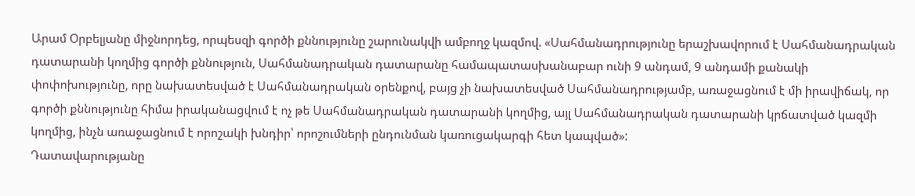Արամ Օրբելյանը միջնորդեց, որպեսզի գործի քննությունը շարունակվի ամբողջ կազմով. «Սահմանադրությունը երաշխավորում է Սահմանադրական դատարանի կողմից գործի քննություն, Սահմանադրական դատարանը համապատասխանաբար ունի 9 անդամ, 9 անդամի քանակի փոփոխությունը, որը նախատեսված է Սահմանադրական օրենքով, բայց չի նախատեսված Սահմանադրությամբ, առաջացնում է մի իրավիճակ, որ գործի քննությունը հիմա իրականացվում է ոչ թե Սահմանադրական դատարանի կողմից, այլ Սահմանադրական դատարանի կրճատված կազմի կողմից, ինչն առաջացնում է որոշակի խնդիր՝ որոշումների ընդունման կառուցակարգի հետ կապված»:
Դատավարությանը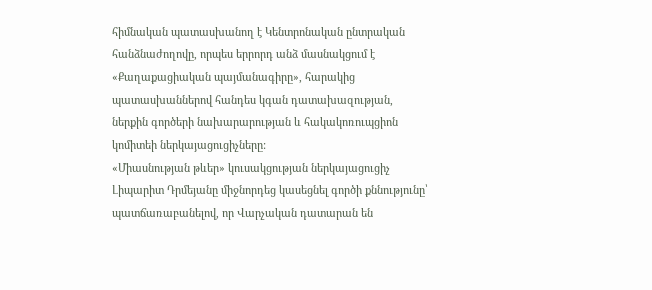հիմնական պատասխանող է Կենտրոնական ընտրական հանձնաժողովը, որպես երրորդ անձ մասնակցում է «Քաղաքացիական պայմանագիրը», հարակից պատասխաններով հանդես կգան դատախազության, ներքին գործերի նախարարության և հակակոռուպցիոն կոմիտեի ներկայացուցիչները:
«Միասնության թևեր» կուսակցության ներկայացուցիչ Լիպարիտ Դրմեյանը միջնորդեց կասեցնել գործի քննությունը՝ պատճառաբանելով, որ Վարչական դատարան են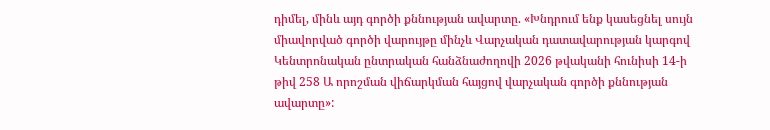դիմել, մինև այդ գործի քննության ավարտը. «Խնդրում ենք կասեցնել սույն միավորված գործի վարույթը մինչև Վարչական դատավարության կարգով Կենտրոնական ընտրական հանձնաժողովի 2026 թվականի հունիսի 14-ի թիվ 258 Ա որոշման վիճարկման հայցով վարչական գործի քննության ավարտը»: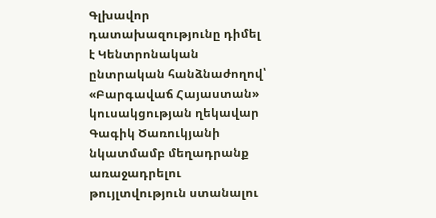Գլխավոր դատախազությունը դիմել է Կենտրոնական ընտրական հանձնաժողով՝ «Բարգավաճ Հայաստան» կուսակցության ղեկավար Գագիկ Ծառուկյանի նկատմամբ մեղադրանք առաջադրելու թույլտվություն ստանալու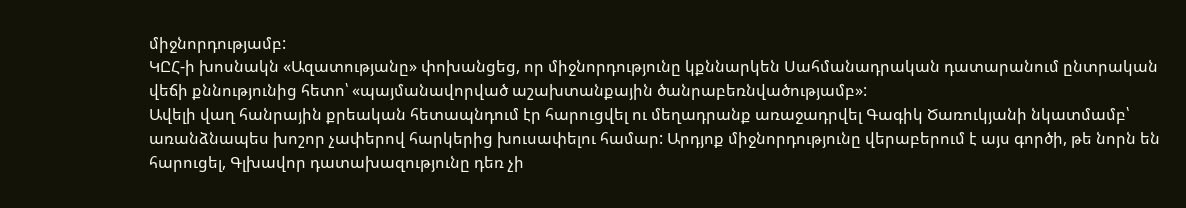միջնորդությամբ:
ԿԸՀ-ի խոսնակն «Ազատությանը» փոխանցեց, որ միջնորդությունը կքննարկեն Սահմանադրական դատարանում ընտրական վեճի քննությունից հետո՝ «պայմանավորված աշախտանքային ծանրաբեռնվածությամբ»:
Ավելի վաղ հանրային քրեական հետապնդում էր հարուցվել ու մեղադրանք առաջադրվել Գագիկ Ծառուկյանի նկատմամբ՝ առանձնապես խոշոր չափերով հարկերից խուսափելու համար: Արդյոք միջնորդությունը վերաբերում է այս գործի, թե նորն են հարուցել, Գլխավոր դատախազությունը դեռ չի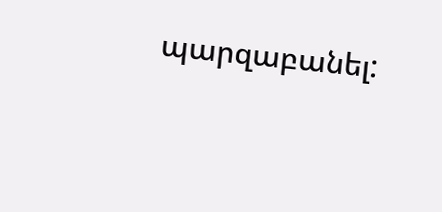պարզաբանել: